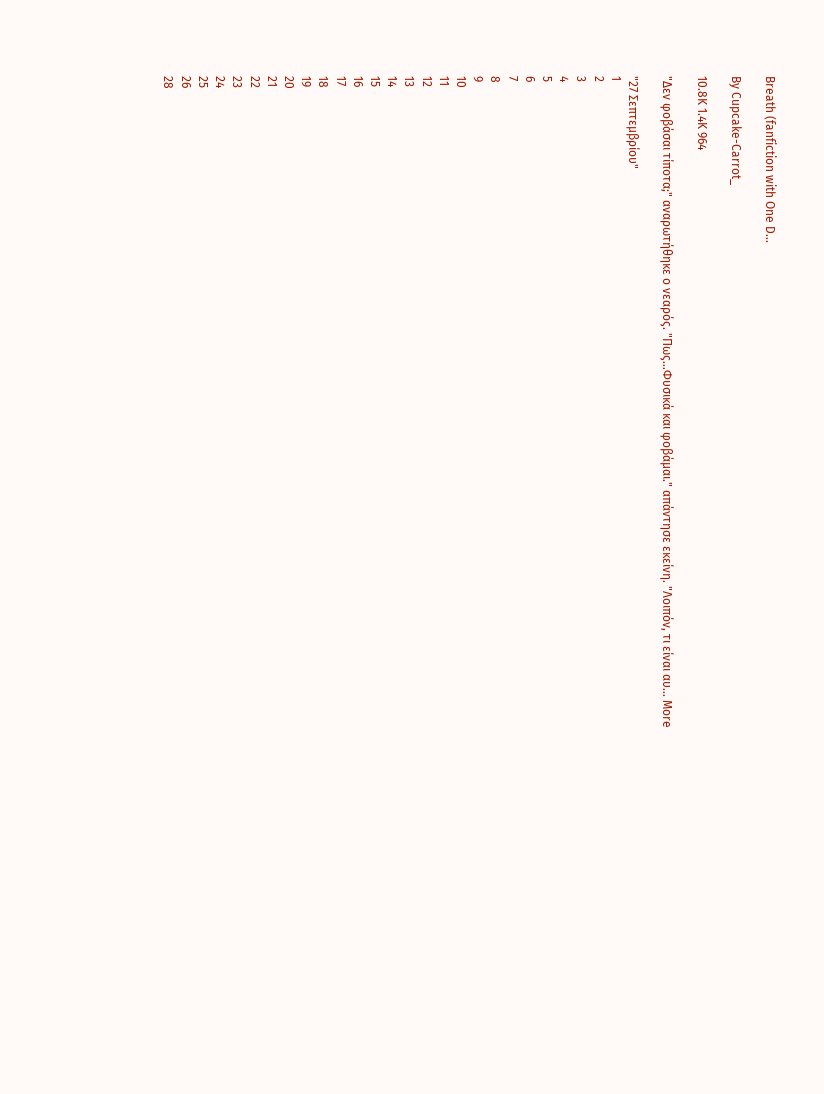Breath (fanfiction with One D...

By Cupcake-Carrot_

10.8K 1.4K 964

"Δεν φοβάσαι τίποτα;" αναρωτήθηκε ο νεαρός. "Πως...Φυσικά και φοβάμαι." απάντησε εκείνη. "Λοιπόν, τι είναι αυ... More

"27 Σεπτεμβρίου"
1
2
3
4
5
6
7
8
9
10
11
12
13
14
15
16
17
18
19
20
21
22
23
24
25
26
28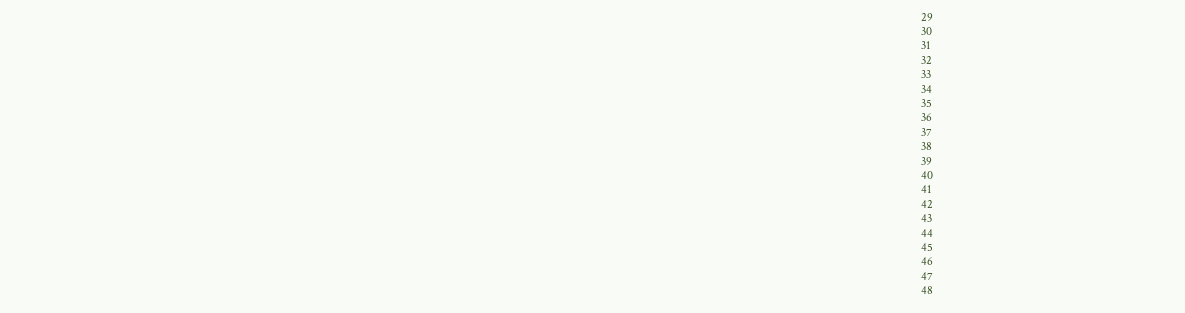29
30
31
32
33
34
35
36
37
38
39
40
41
42
43
44
45
46
47
48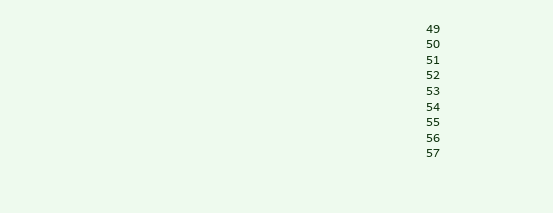49
50
51
52
53
54
55
56
57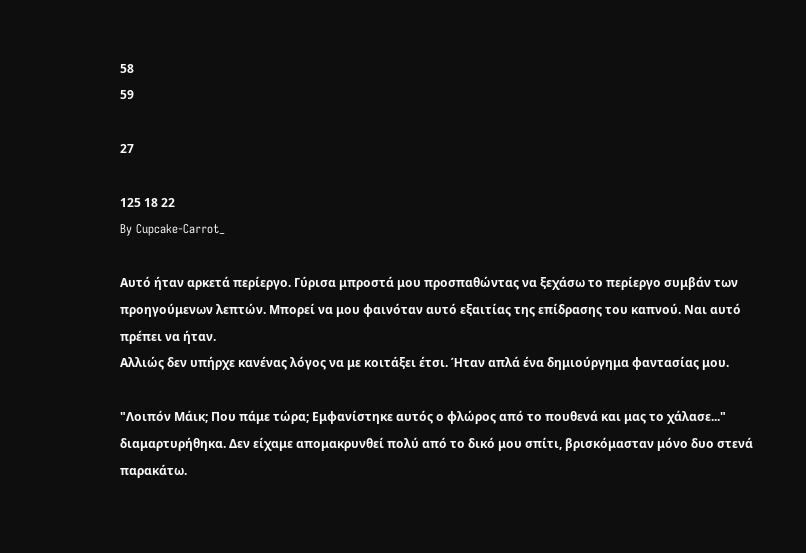58
59

27

125 18 22
By Cupcake-Carrot_

Αυτό ήταν αρκετά περίεργο. Γύρισα μπροστά μου προσπαθώντας να ξεχάσω το περίεργο συμβάν των προηγούμενων λεπτών. Μπορεί να μου φαινόταν αυτό εξαιτίας της επίδρασης του καπνού. Ναι αυτό πρέπει να ήταν.
Αλλιώς δεν υπήρχε κανένας λόγος να με κοιτάξει έτσι. Ήταν απλά ένα δημιούργημα φαντασίας μου.

"Λοιπόν Μάικ; Που πάμε τώρα; Εμφανίστηκε αυτός ο φλώρος από το πουθενά και μας το χάλασε..." διαμαρτυρήθηκα. Δεν είχαμε απομακρυνθεί πολύ από το δικό μου σπίτι, βρισκόμασταν μόνο δυο στενά παρακάτω.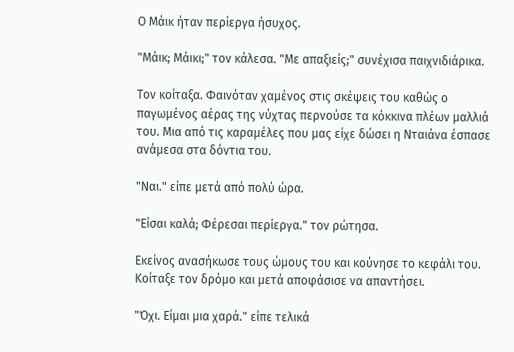Ο Μάικ ήταν περίεργα ήσυχος.

"Μάικ; Μάικι;" τον κάλεσα. "Με απαξιείς;" συνέχισα παιχνιδιάρικα.

Τον κοίταξα. Φαινόταν χαμένος στις σκέψεις του καθώς ο παγωμένος αέρας της νύχτας περνούσε τα κόκκινα πλέων μαλλιά του. Μια από τις καραμέλες που μας είχε δώσει η Νταιάνα έσπασε ανάμεσα στα δόντια του.

"Ναι." είπε μετά από πολύ ώρα.

"Είσαι καλά; Φέρεσαι περίεργα." τον ρώτησα.

Εκείνος ανασήκωσε τους ώμους του και κούνησε το κεφάλι του. Κοίταξε τον δρόμο και μετά αποφάσισε να απαντήσει.

"Όχι. Είμαι μια χαρά." είπε τελικά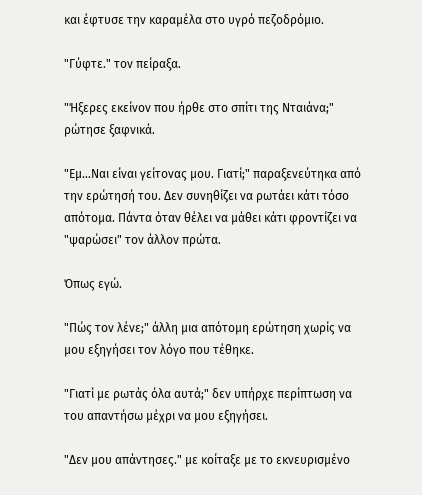και έφτυσε την καραμέλα στο υγρό πεζοδρόμιο.

"Γύφτε." τον πείραξα.

"Ήξερες εκείνον που ήρθε στο σπίτι της Νταιάνα;" ρώτησε ξαφνικά.

"Εμ...Ναι είναι γείτονας μου. Γιατί;" παραξενεύτηκα από την ερώτησή του. Δεν συνηθίζει να ρωτάει κάτι τόσο απότομα. Πάντα όταν θέλει να μάθει κάτι φροντίζει να "ψαρώσει" τον άλλον πρώτα.

Όπως εγώ.

"Πώς τον λένε;" άλλη μια απότομη ερώτηση χωρίς να μου εξηγήσει τον λόγο που τέθηκε.

"Γιατί με ρωτάς όλα αυτά;" δεν υπήρχε περίπτωση να του απαντήσω μέχρι να μου εξηγήσει.

"Δεν μου απάντησες." με κοίταξε με το εκνευρισμένο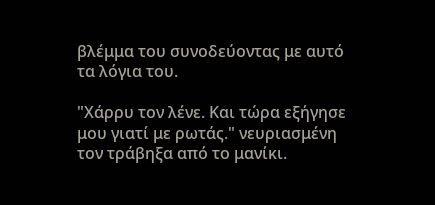βλέμμα του συνοδεύοντας με αυτό τα λόγια του.

"Χάρρυ τον λένε. Και τώρα εξήγησε μου γιατί με ρωτάς." νευριασμένη τον τράβηξα από το μανίκι.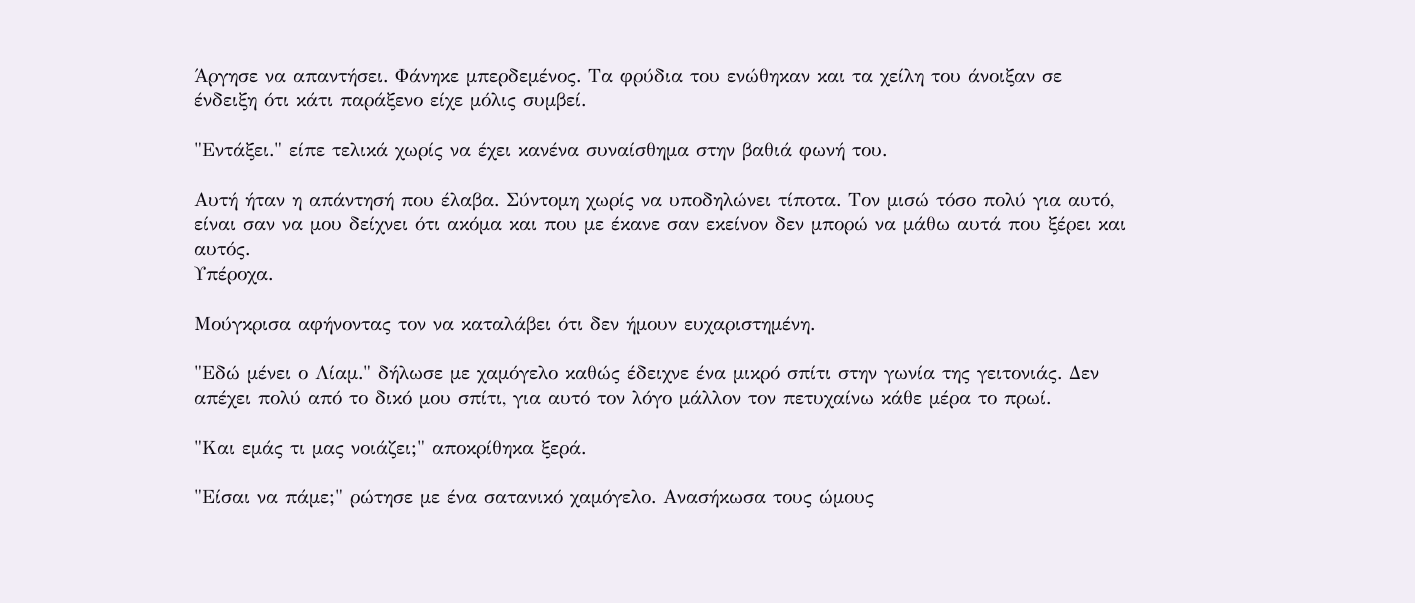Άργησε να απαντήσει. Φάνηκε μπερδεμένος. Τα φρύδια του ενώθηκαν και τα χείλη του άνοιξαν σε ένδειξη ότι κάτι παράξενο είχε μόλις συμβεί.

"Εντάξει." είπε τελικά χωρίς να έχει κανένα συναίσθημα στην βαθιά φωνή του.

Αυτή ήταν η απάντησή που έλαβα. Σύντομη χωρίς να υποδηλώνει τίποτα. Τον μισώ τόσο πολύ για αυτό, είναι σαν να μου δείχνει ότι ακόμα και που με έκανε σαν εκείνον δεν μπορώ να μάθω αυτά που ξέρει και αυτός.
Υπέροχα.

Μούγκρισα αφήνοντας τον να καταλάβει ότι δεν ήμουν ευχαριστημένη.

"Εδώ μένει ο Λίαμ." δήλωσε με χαμόγελο καθώς έδειχνε ένα μικρό σπίτι στην γωνία της γειτονιάς. Δεν απέχει πολύ από το δικό μου σπίτι, για αυτό τον λόγο μάλλον τον πετυχαίνω κάθε μέρα το πρωί.

"Και εμάς τι μας νοιάζει;" αποκρίθηκα ξερά.

"Είσαι να πάμε;" ρώτησε με ένα σατανικό χαμόγελο. Ανασήκωσα τους ώμους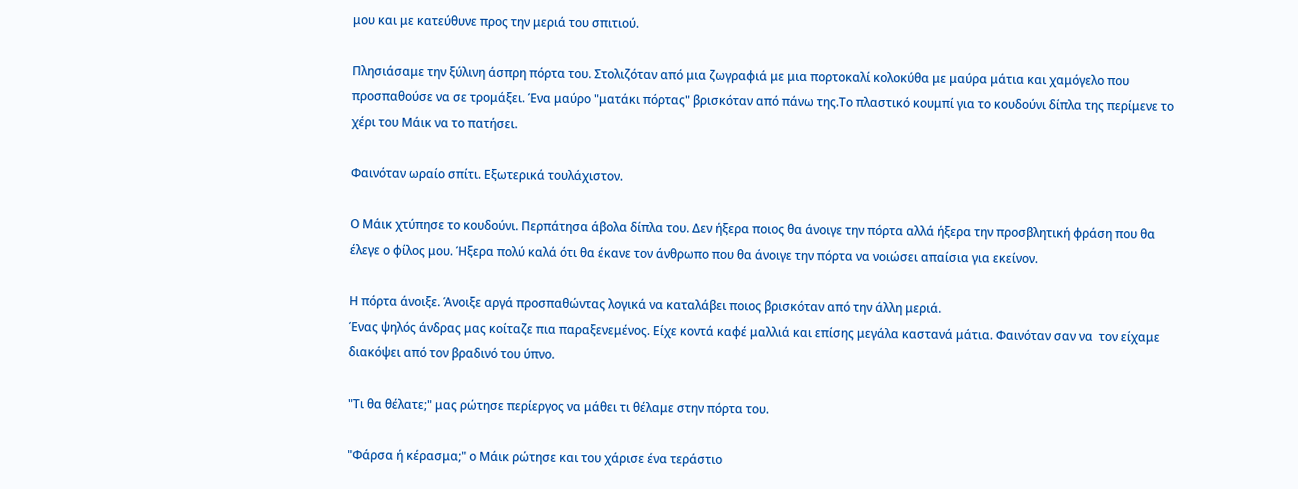μου και με κατεύθυνε προς την μεριά του σπιτιού.

Πλησιάσαμε την ξύλινη άσπρη πόρτα του. Στολιζόταν από μια ζωγραφιά με μια πορτοκαλί κολοκύθα με μαύρα μάτια και χαμόγελο που προσπαθούσε να σε τρομάξει. Ένα μαύρο "ματάκι πόρτας" βρισκόταν από πάνω της.Το πλαστικό κουμπί για το κουδούνι δίπλα της περίμενε το χέρι του Μάικ να το πατήσει.

Φαινόταν ωραίο σπίτι. Εξωτερικά τουλάχιστον.

Ο Μάικ χτύπησε το κουδούνι. Περπάτησα άβολα δίπλα του. Δεν ήξερα ποιος θα άνοιγε την πόρτα αλλά ήξερα την προσβλητική φράση που θα έλεγε ο φίλος μου. Ήξερα πολύ καλά ότι θα έκανε τον άνθρωπο που θα άνοιγε την πόρτα να νοιώσει απαίσια για εκείνον.

Η πόρτα άνοιξε. Άνοιξε αργά προσπαθώντας λογικά να καταλάβει ποιος βρισκόταν από την άλλη μεριά.
Ένας ψηλός άνδρας μας κοίταζε πια παραξενεμένος. Είχε κοντά καφέ μαλλιά και επίσης μεγάλα καστανά μάτια. Φαινόταν σαν να  τον είχαμε διακόψει από τον βραδινό του ύπνο.

"Τι θα θέλατε;" μας ρώτησε περίεργος να μάθει τι θέλαμε στην πόρτα του.

"Φάρσα ή κέρασμα;" ο Μάικ ρώτησε και του χάρισε ένα τεράστιο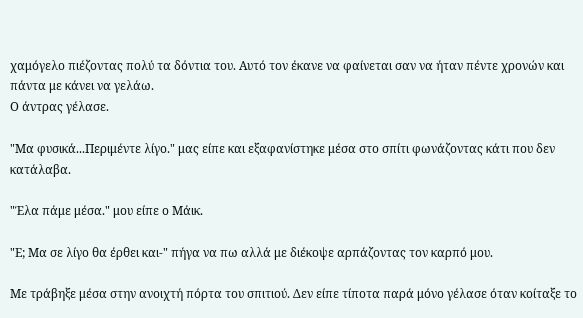χαμόγελο πιέζοντας πολύ τα δόντια του. Αυτό τον έκανε να φαίνεται σαν να ήταν πέντε χρονών και πάντα με κάνει να γελάω.
Ο άντρας γέλασε.

"Μα φυσικά...Περιμέντε λίγο." μας είπε και εξαφανίστηκε μέσα στο σπίτι φωνάζοντας κάτι που δεν κατάλαβα.

"Έλα πάμε μέσα." μου είπε ο Μάικ.

"Ε; Μα σε λίγο θα έρθει και-" πήγα να πω αλλά με διέκοψε αρπάζοντας τον καρπό μου.

Με τράβηξε μέσα στην ανοιχτή πόρτα του σπιτιού. Δεν είπε τίποτα παρά μόνο γέλασε όταν κοίταξε το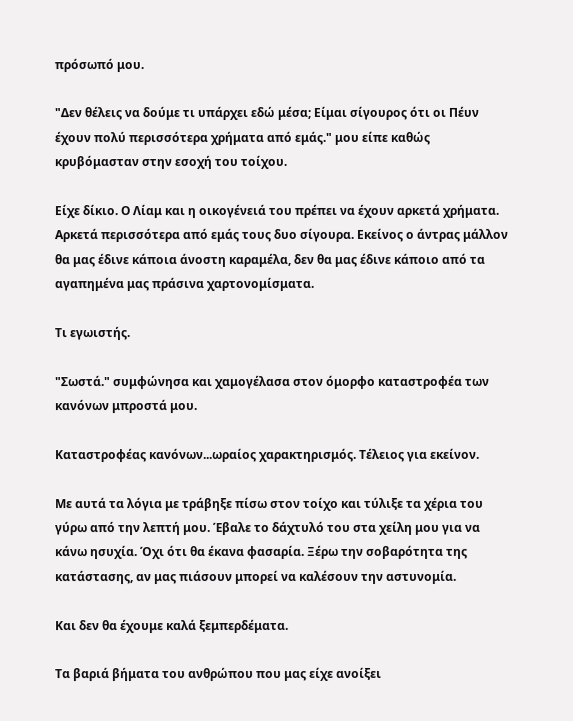πρόσωπό μου.

"Δεν θέλεις να δούμε τι υπάρχει εδώ μέσα; Είμαι σίγουρος ότι οι Πέυν έχουν πολύ περισσότερα χρήματα από εμάς." μου είπε καθώς κρυβόμασταν στην εσοχή του τοίχου.

Είχε δίκιο. Ο Λίαμ και η οικογένειά του πρέπει να έχουν αρκετά χρήματα. Αρκετά περισσότερα από εμάς τους δυο σίγουρα. Εκείνος ο άντρας μάλλον θα μας έδινε κάποια άνοστη καραμέλα, δεν θα μας έδινε κάποιο από τα αγαπημένα μας πράσινα χαρτονομίσματα.

Τι εγωιστής.

"Σωστά." συμφώνησα και χαμογέλασα στον όμορφο καταστροφέα των κανόνων μπροστά μου.

Καταστροφέας κανόνων...ωραίος χαρακτηρισμός. Τέλειος για εκείνον.

Με αυτά τα λόγια με τράβηξε πίσω στον τοίχο και τύλιξε τα χέρια του γύρω από την λεπτή μου. Έβαλε το δάχτυλό του στα χείλη μου για να κάνω ησυχία. Όχι ότι θα έκανα φασαρία. Ξέρω την σοβαρότητα της κατάστασης, αν μας πιάσουν μπορεί να καλέσουν την αστυνομία.

Και δεν θα έχουμε καλά ξεμπερδέματα.

Τα βαριά βήματα του ανθρώπου που μας είχε ανοίξει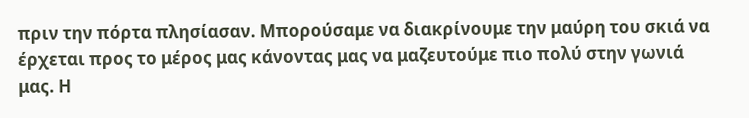πριν την πόρτα πλησίασαν. Μπορούσαμε να διακρίνουμε την μαύρη του σκιά να έρχεται προς το μέρος μας κάνοντας μας να μαζευτούμε πιο πολύ στην γωνιά μας. Η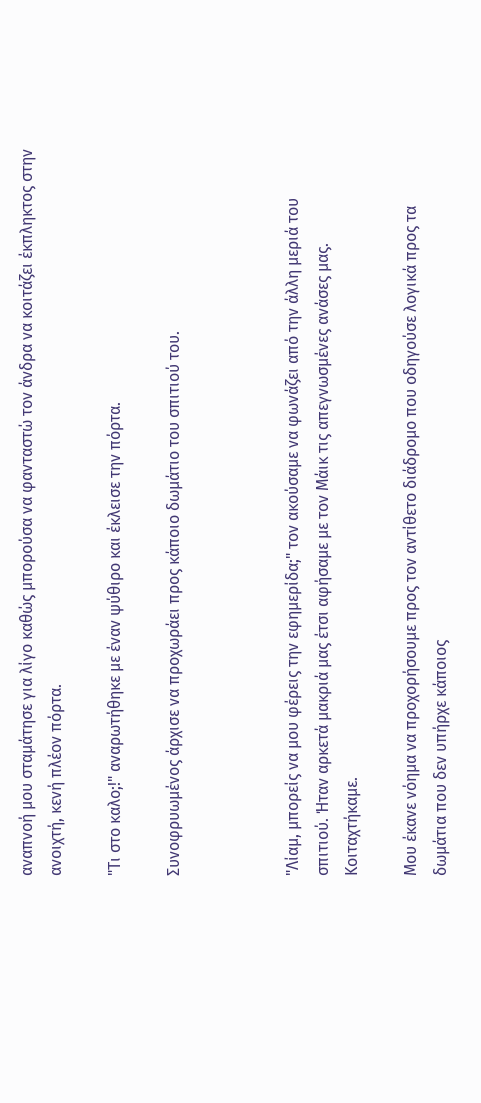αναπνοή μου σταμάτησε για λίγο καθώς μπορούσα να φανταστώ τον άνδρα να κοιτάζει έκπληκτος στην ανοιχτή, κενή πλέον πόρτα.

"Τι στο καλο;!" αναρωτήθηκε με έναν ψύθιρο και έκλεισε την πόρτα.

Συνοφρυωμένος άρχισε να προχωράει προς κάποιο δωμάτιο του σπιτιού του.



"Λίαμ, μπορείς να μου φέρεις την εφημερίδα;" τον ακούσαμε να φωνάζει από την άλλη μεριά του σπιτιού. Ήταν αρκετά μακριά μας έτσι αφήσαμε με τον Μάικ τις απεγνωσμένες ανάσες μας. Κοιταχτήκαμε.

Μου έκανε νόημα να προχορήσουμε προς τον αντίθετο διάδρομο που οδηγούσε λογικά προς τα δωμάτια που δεν υπήρχε κάποιος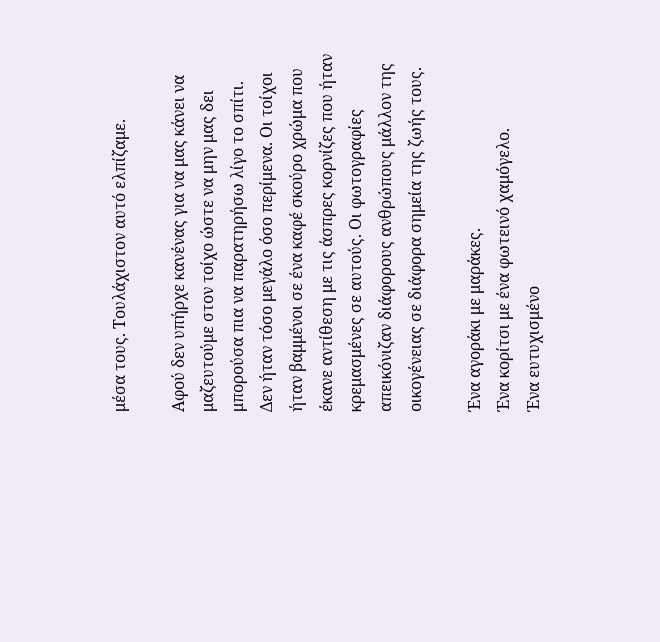μέσα τους. Τουλάχιστον αυτό ελπίζαμε.

Αφού δεν υπήρχε κανένας για να μας κάνει να μαζευτούμε στον τοίχο ώστε να μην μας δει μπορούσα πια να παρατηρήσω λίγο το σπίτι. Δεν ήταν τόσο μεγάλο όσο περίμενα. Οι τοίχοι ήταν βαμμένοι σε ένα καφέ σκούρο χρώμα που έκανε αντίθεση με τις άσπρες κορνίζες που ήταν κρεμασμένες σε αυτούς. Οι φωτογραφίες απεικόνιζαν διάφορους ανθρώπους μάλλον της οικογένειας σε διάφορα σημεία της ζωής τους.

Ένα αγοράκι με μαράκες.
Ένα κορίτσι με ένα φωτεινό χαμόγελο.
Ένα ευτυχισμένο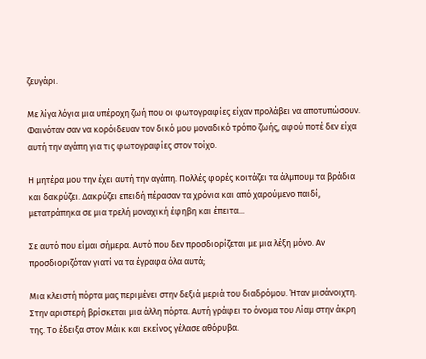ζευγάρι.

Με λίγα λόγια μια υπέροχη ζωή που οι φωτογραφίες είχαν προλάβει να αποτυπώσουν. Φαινόταν σαν να κορόιδευαν τον δικό μου μοναδικό τρόπο ζωής, αφού ποτέ δεν είχα αυτή την αγάπη για τις φωτογραφίες στον τοίχο.

Η μητέρα μου την έχει αυτή την αγάπη. Πολλές φορές κοιτάζει τα άλμπουμ τα βράδια και δακρύζει. Δακρύζει επειδή πέρασαν τα χρόνια και από χαρούμενο παιδί, μετατράπηκα σε μια τρελή μοναχική έφηβη και έπειτα...

Σε αυτό που είμαι σήμερα. Αυτό που δεν προσδιορίζεται με μια λέξη μόνο. Αν προσδιοριζόταν γιατί να τα έγραφα όλα αυτά;

Μια κλειστή πόρτα μας περιμένει στην δεξιά μεριά του διαδρόμου. Ήταν μισάνοιχτη.  Στην αριστερή βρίσκεται μια άλλη πόρτα. Αυτή γράφει το όνομα του Λίαμ στην άκρη της. Το έδειξα στον Μάικ και εκείνος γέλασε αθόρυβα.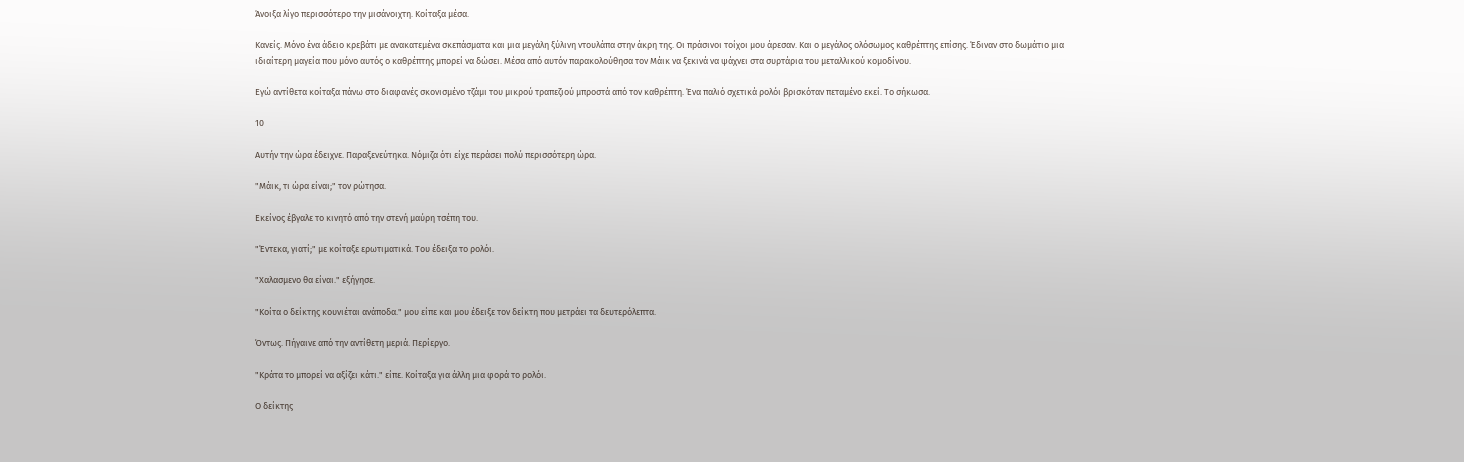Άνοιξα λίγο περισσότερο την μισάνοιχτη. Κοίταξα μέσα.

Κανείς. Μόνο ένα άδειο κρεβάτι με ανακατεμένα σκεπάσματα και μια μεγάλη ξύλινη ντουλάπα στην άκρη της. Οι πράσινοι τοίχοι μου άρεσαν. Και ο μεγάλος ολόσωμος καθρέπτης επίσης. Έδιναν στο δωμάτιο μια ιδιαίτερη μαγεία που μόνο αυτός ο καθρέπτης μπορεί να δώσει. Μέσα από αυτόν παρακολούθησα τον Μάικ να ξεκινά να ψάχνει στα συρτάρια του μεταλλικού κομοδίνου.

Εγώ αντίθετα κοίταξα πάνω στο διαφανές σκονισμένο τζάμι του μικρού τραπεζιού μπροστά από τον καθρέπτη. Ένα παλιό σχετικά ρολόι βρισκόταν πεταμένο εκεί. Το σήκωσα.

10

Αυτήν την ώρα έδειχνε. Παραξενεύτηκα. Νόμιζα ότι είχε περάσει πολύ περισσότερη ώρα.

"Μάικ, τι ώρα είναι;" τον ρώτησα.

Εκείνος έβγαλε το κινητό από την στενή μαύρη τσέπη του.

"Έντεκα, γιατί;" με κοίταξε ερωτιματικά. Του έδειξα το ρολόι.

"Χαλασμενο θα είναι." εξήγησε.

"Κοίτα ο δείκτης κουνιέται ανάποδα." μου είπε και μου έδειξε τον δείκτη που μετράει τα δευτερόλεπτα.

Όντως. Πήγαινε από την αντίθετη μεριά. Περίεργο.

"Κράτα το μπορεί να αξίζει κάτι." είπε. Κοίταξα για άλλη μια φορά το ρολόι.

Ο δείκτης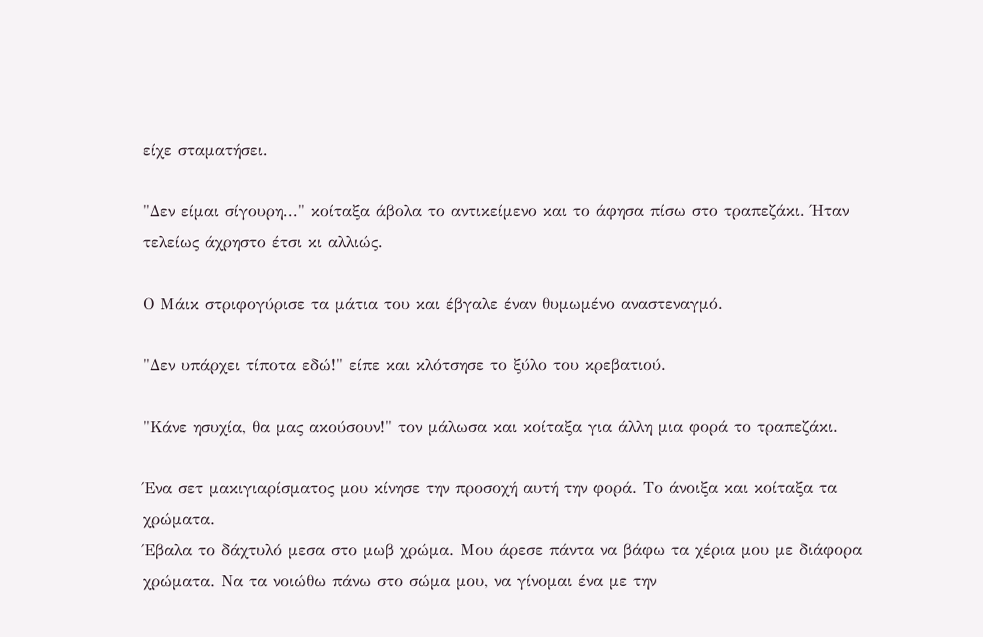είχε σταματήσει.

"Δεν είμαι σίγουρη..." κοίταξα άβολα το αντικείμενο και το άφησα πίσω στο τραπεζάκι. Ήταν τελείως άχρηστο έτσι κι αλλιώς.

Ο Μάικ στριφογύρισε τα μάτια του και έβγαλε έναν θυμωμένο αναστεναγμό.

"Δεν υπάρχει τίποτα εδώ!" είπε και κλότσησε το ξύλο του κρεβατιού.

"Κάνε ησυχία, θα μας ακούσουν!" τον μάλωσα και κοίταξα για άλλη μια φορά το τραπεζάκι.

Ένα σετ μακιγιαρίσματος μου κίνησε την προσοχή αυτή την φορά. Το άνοιξα και κοίταξα τα χρώματα.
Έβαλα το δάχτυλό μεσα στο μωβ χρώμα. Μου άρεσε πάντα να βάφω τα χέρια μου με διάφορα χρώματα. Να τα νοιώθω πάνω στο σώμα μου, να γίνομαι ένα με την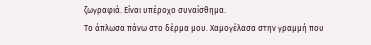ζωγραφιά. Είναι υπέροχο συναίσθημα.
Το άπλωσα πάνω στο δέρμα μου. Χαμογέλασα στην γραμμή που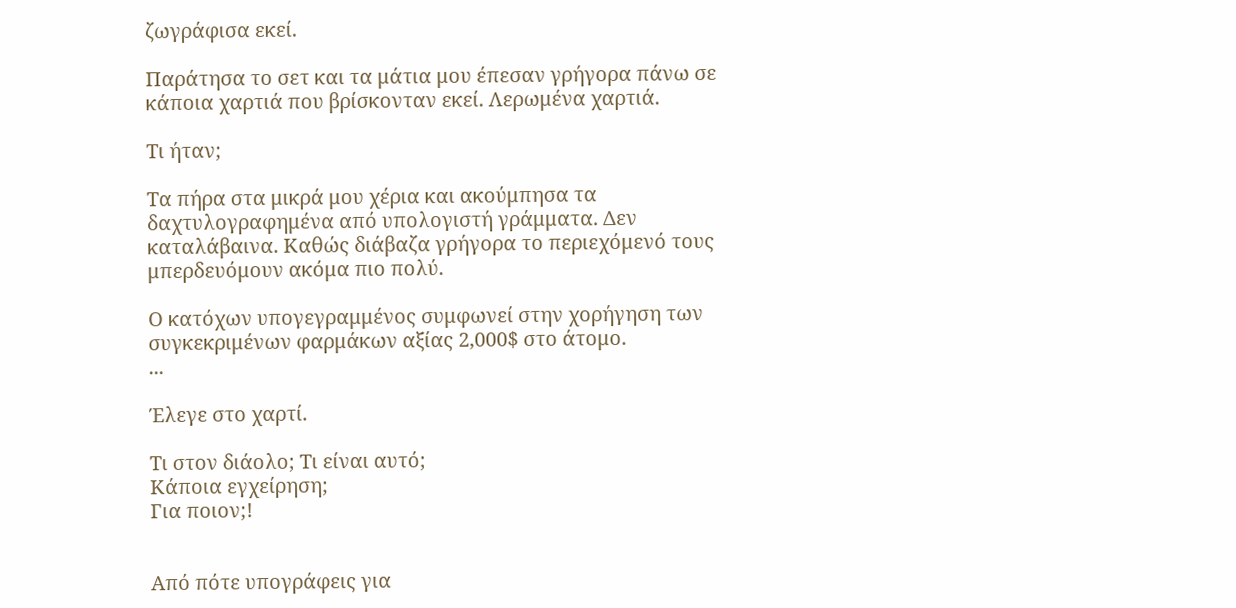ζωγράφισα εκεί.

Παράτησα το σετ και τα μάτια μου έπεσαν γρήγορα πάνω σε κάποια χαρτιά που βρίσκονταν εκεί. Λερωμένα χαρτιά.

Τι ήταν;

Τα πήρα στα μικρά μου χέρια και ακούμπησα τα δαχτυλογραφημένα από υπολογιστή γράμματα. Δεν καταλάβαινα. Καθώς διάβαζα γρήγορα το περιεχόμενό τους μπερδευόμουν ακόμα πιο πολύ.

Ο κατόχων υπογεγραμμένος συμφωνεί στην χορήγηση των συγκεκριμένων φαρμάκων αξίας 2,000$ στο άτομο.
...

Έλεγε στο χαρτί.

Τι στον διάολο; Τι είναι αυτό;
Κάποια εγχείρηση;
Για ποιον;!


Από πότε υπογράφεις για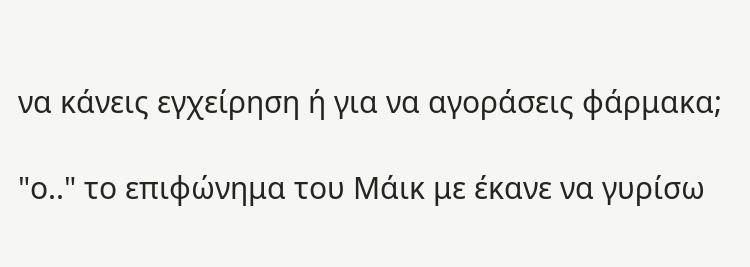να κάνεις εγχείρηση ή για να αγοράσεις φάρμακα;

"ο.." το επιφώνημα του Μάικ με έκανε να γυρίσω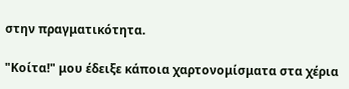στην πραγματικότητα.

"Κοίτα!" μου έδειξε κάποια χαρτονομίσματα στα χέρια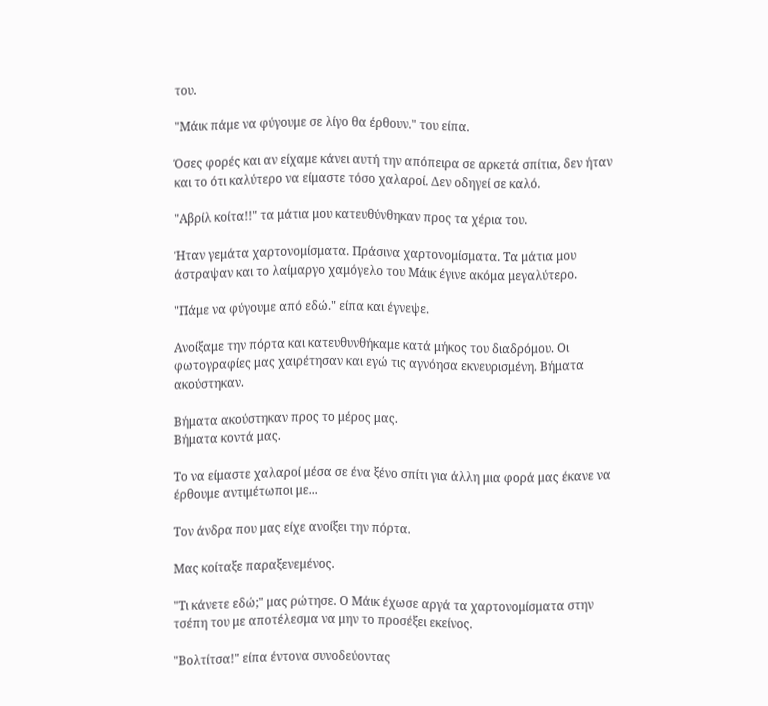του.

"Μάικ πάμε να φύγουμε σε λίγο θα έρθουν." του είπα.

Όσες φορές και αν είχαμε κάνει αυτή την απόπειρα σε αρκετά σπίτια, δεν ήταν και το ότι καλύτερο να είμαστε τόσο χαλαροί. Δεν οδηγεί σε καλό.

"Αβρίλ κοίτα!!" τα μάτια μου κατευθύνθηκαν προς τα χέρια του.

Ήταν γεμάτα χαρτονομίσματα. Πράσινα χαρτονομίσματα. Τα μάτια μου άστραψαν και το λαίμαργο χαμόγελο του Μάικ έγινε ακόμα μεγαλύτερο.

"Πάμε να φύγουμε από εδώ." είπα και έγνεψε.

Ανοίξαμε την πόρτα και κατευθυνθήκαμε κατά μήκος του διαδρόμου. Οι φωτογραφίες μας χαιρέτησαν και εγώ τις αγνόησα εκνευρισμένη. Βήματα ακούστηκαν.

Βήματα ακούστηκαν προς το μέρος μας.
Βήματα κοντά μας.

Το να είμαστε χαλαροί μέσα σε ένα ξένο σπίτι για άλλη μια φορά μας έκανε να έρθουμε αντιμέτωποι με...

Τον άνδρα που μας είχε ανοίξει την πόρτα.

Μας κοίταξε παραξενεμένος.

"Τι κάνετε εδώ;" μας ρώτησε. Ο Μάικ έχωσε αργά τα χαρτονομίσματα στην τσέπη του με αποτέλεσμα να μην το προσέξει εκείνος.

"Βολτίτσα!" είπα έντονα συνοδεύοντας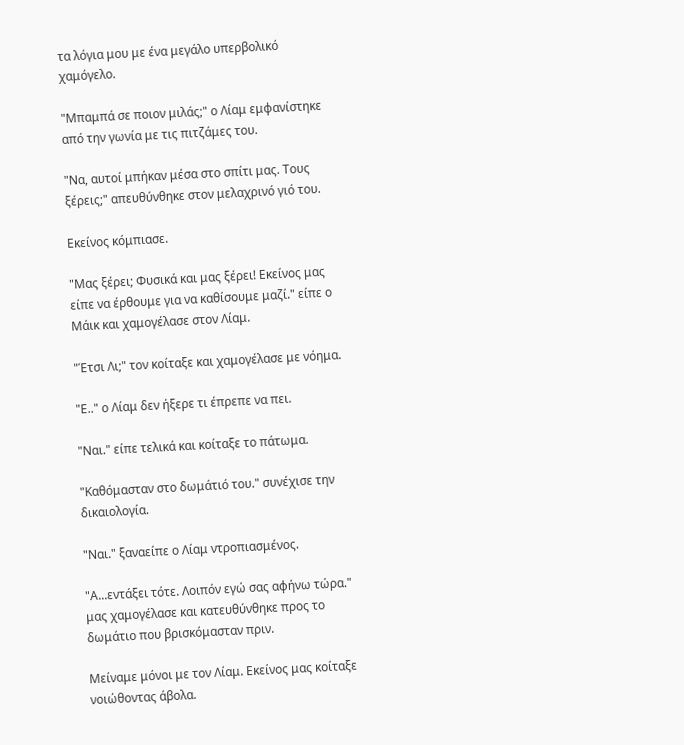τα λόγια μου με ένα μεγάλο υπερβολικό χαμόγελο.

"Μπαμπά σε ποιον μιλάς;" ο Λίαμ εμφανίστηκε από την γωνία με τις πιτζάμες του.

"Να, αυτοί μπήκαν μέσα στο σπίτι μας. Τους ξέρεις;" απευθύνθηκε στον μελαχρινό γιό του.

Εκείνος κόμπιασε.

"Μας ξέρει; Φυσικά και μας ξέρει! Εκείνος μας είπε να έρθουμε για να καθίσουμε μαζί." είπε ο Μάικ και χαμογέλασε στον Λίαμ.

"Έτσι Λι;" τον κοίταξε και χαμογέλασε με νόημα.

"Ε.." ο Λίαμ δεν ήξερε τι έπρεπε να πει.

"Ναι." είπε τελικά και κοίταξε το πάτωμα.

"Καθόμασταν στο δωμάτιό του." συνέχισε την δικαιολογία.

"Ναι." ξαναείπε ο Λίαμ ντροπιασμένος.

"Α...εντάξει τότε. Λοιπόν εγώ σας αφήνω τώρα." μας χαμογέλασε και κατευθύνθηκε προς το δωμάτιο που βρισκόμασταν πριν.

Μείναμε μόνοι με τον Λίαμ. Εκείνος μας κοίταξε νοιώθοντας άβολα.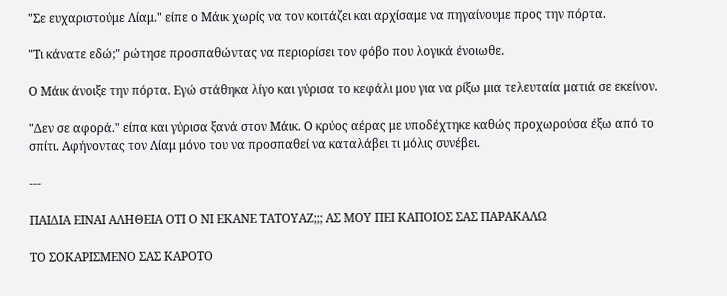"Σε ευχαριστούμε Λίαμ." είπε ο Μάικ χωρίς να τον κοιτάζει και αρχίσαμε να πηγαίνουμε προς την πόρτα.

"Τι κάνατε εδώ;" ρώτησε προσπαθώντας να περιορίσει τον φόβο που λογικά ένοιωθε.

Ο Μάικ άνοιξε την πόρτα. Εγώ στάθηκα λίγο και γύρισα το κεφάλι μου για να ρίξω μια τελευταία ματιά σε εκείνον.

"Δεν σε αφορά." είπα και γύρισα ξανά στον Μάικ. Ο κρύος αέρας με υποδέχτηκε καθώς προχωρούσα έξω από το σπίτι. Αφήνοντας τον Λίαμ μόνο του να προσπαθεί να καταλάβει τι μόλις συνέβει.

---

ΠΑΙΔΙΑ ΕΙΝΑΙ ΑΛΗΘΕΙΑ ΟΤΙ Ο ΝΙ ΕΚΑΝΕ ΤΑΤΟΥΑΖ;;; ΑΣ ΜΟΥ ΠΕΙ ΚΑΠΟΙΟΣ ΣΑΣ ΠΑΡΑΚΑΛΩ

ΤΟ ΣΟΚΑΡΙΣΜΕΝΟ ΣΑΣ ΚΑΡΟΤΟ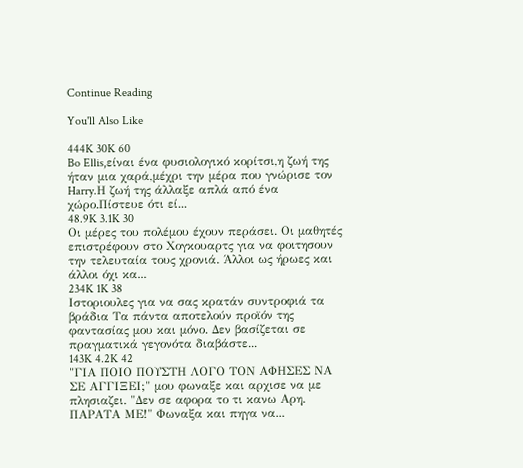Continue Reading

You'll Also Like

444K 30K 60
Bo Ellis,είναι ένα φυσιολογικό κορίτσι,η ζωή της ήταν μια χαρά,μέχρι την μέρα που γνώρισε τον Harry.Η ζωή της άλλαξε απλά από ένα χώρο.Πίστευε ότι εί...
48.9K 3.1K 30
Οι μέρες του πολέμου έχουν περάσει. Οι μαθητές επιστρέφουν στο Χογκουαρτς για να φοιτησουν την τελευταία τους χρονιά. Άλλοι ως ήρωες και άλλοι όχι κα...
234K 1K 38
Ιστοριουλες για να σας κρατάν συντροφιά τα βράδια Τα πάντα αποτελούν προϊόν της φαντασίας μου και μόνο. Δεν βασίζεται σε πραγματικά γεγονότα διαβάστε...
143K 4.2K 42
"ΓΙΑ ΠΟΙΟ ΠΟΥΣΤΗ ΛΟΓΟ ΤΟΝ ΑΦΗΣΕΣ ΝΑ ΣΕ ΑΓΓΙΞΕΙ;" μου φωναξε και αρχισε να με πλησιαζει. "Δεν σε αφορα το τι κανω Αρη. ΠΑΡΑΤΑ ΜΕ!" Φωναξα και πηγα να...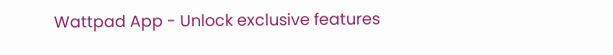Wattpad App - Unlock exclusive features